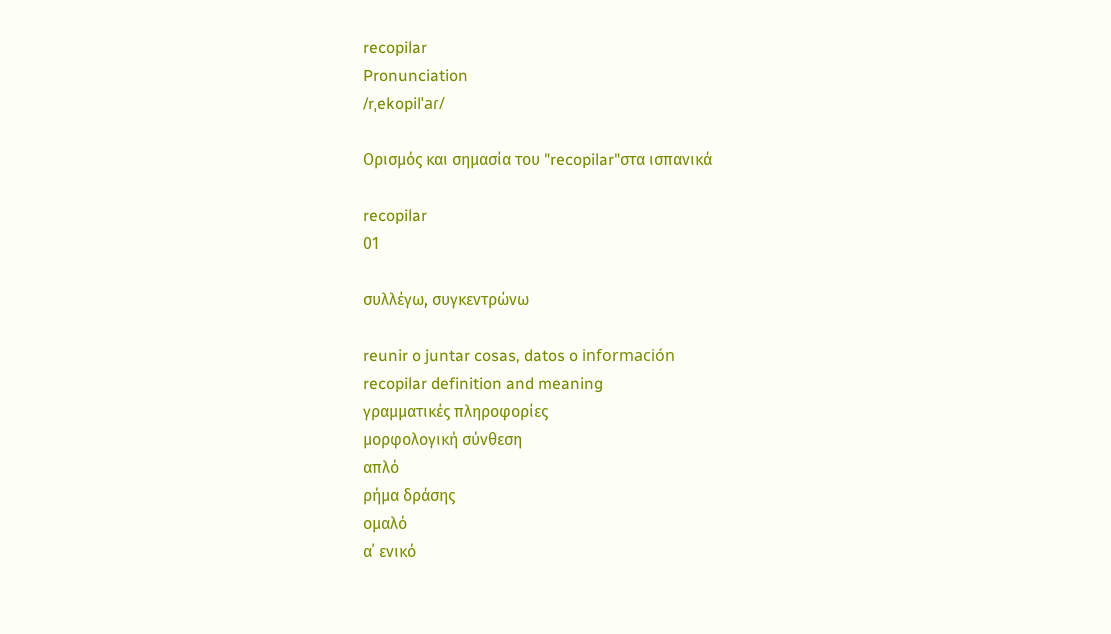recopilar
Pronunciation
/rˌekopilˈaɾ/

Ορισμός και σημασία του "recopilar"στα ισπανικά

recopilar
01

συλλέγω, συγκεντρώνω

reunir o juntar cosas, datos o información
recopilar definition and meaning
γραμματικές πληροφορίες
μορφολογική σύνθεση
απλό
ρήμα δράσης
ομαλό
α΄ ενικό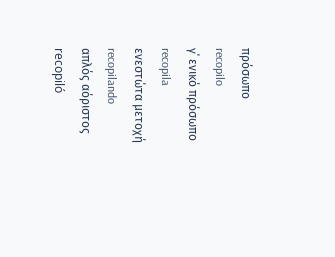πρόσωπο
recopilo
γ΄ ενικό πρόσωπο
recopila
ενεστώτα μετοχή
recopilando
απλός αόριστος
recopiló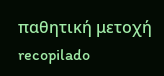παθητική μετοχή
recopilado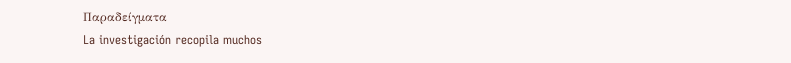Παραδείγματα
La investigación recopila muchos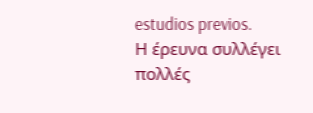estudios previos.
Η έρευνα συλλέγει πολλές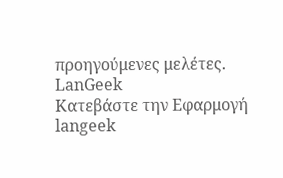προηγούμενες μελέτες.
LanGeek
Κατεβάστε την Εφαρμογή
langeek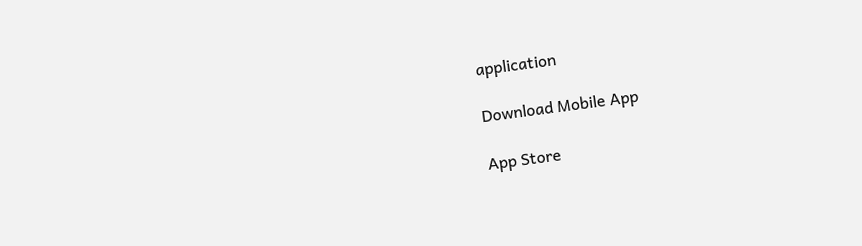application

Download Mobile App

App Store